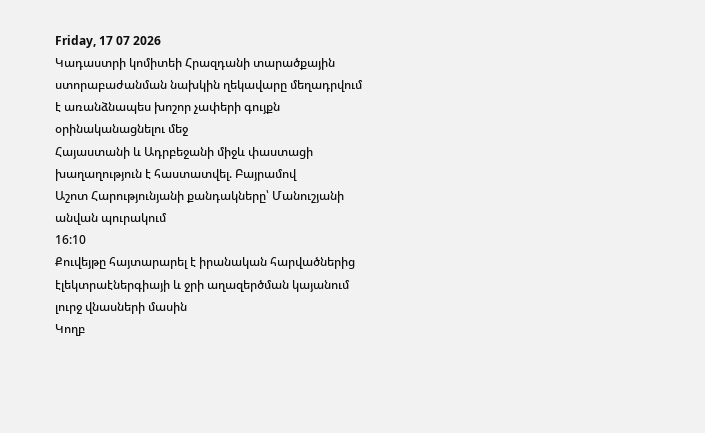Friday, 17 07 2026
Կադաստրի կոմիտեի Հրազդանի տարածքային ստորաբաժանման նախկին ղեկավարը մեղադրվում է առանձնապես խոշոր չափերի գույքն օրինականացնելու մեջ
Հայաստանի և Ադրբեջանի միջև փաստացի խաղաղություն է հաստատվել. Բայրամով
Աշոտ Հարությունյանի քանդակները՝ Մանուշյանի անվան պուրակում
16:10
Քուվեյթը հայտարարել է իրանական հարվածներից էլեկտրաէներգիայի և ջրի աղազերծման կայանում լուրջ վնասների մասին
Կողբ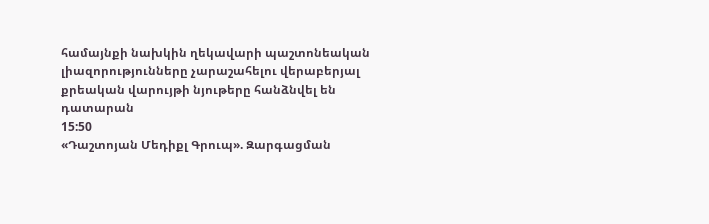համայնքի նախկին ղեկավարի պաշտոնեական լիազորությունները չարաշահելու վերաբերյալ քրեական վարույթի նյութերը հանձնվել են դատարան
15:50
«Դաշտոյան Մեդիքլ Գրուպ». Զարգացման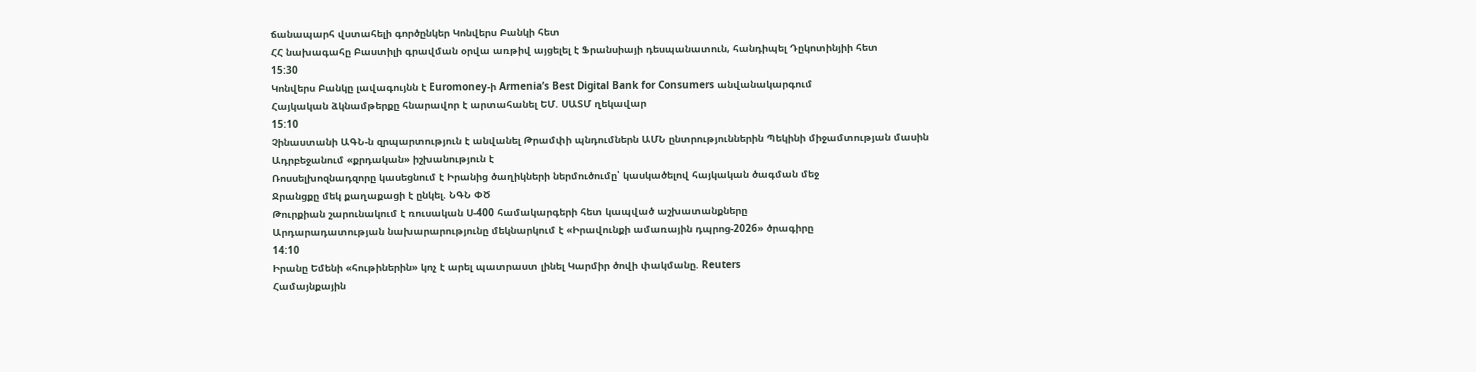ճանապարհ վստահելի գործընկեր Կոնվերս Բանկի հետ
ՀՀ նախագահը Բաստիլի գրավման օրվա առթիվ այցելել է Ֆրանսիայի դեսպանատուն, հանդիպել Դըկոտինյիի հետ
15:30
Կոնվերս Բանկը լավագույնն է Euromoney-ի Armenia’s Best Digital Bank for Consumers անվանակարգում
Հայկական ձկնամթերքը հնարավոր է արտահանել ԵՄ. ՍԱՏՄ ղեկավար
15:10
Չինաստանի ԱԳՆ-ն զրպարտություն է անվանել Թրամփի պնդումներն ԱՄՆ ընտրություններին Պեկինի միջամտության մասին
Ադրբեջանում «քրդական» իշխանություն է
Ռոսսելխոզնադզորը կասեցնում է Իրանից ծաղիկների ներմուծումը՝ կասկածելով հայկական ծագման մեջ
Ջրանցքը մեկ քաղաքացի է ընկել. ՆԳՆ ՓԾ
Թուրքիան շարունակում է ռուսական Ս-400 համակարգերի հետ կապված աշխատանքները
Արդարադատության նախարարությունը մեկնարկում է «Իրավունքի ամառային դպրոց-2026» ծրագիրը
14:10
Իրանը Եմենի «հութիներին» կոչ է արել պատրաստ լինել Կարմիր ծովի փակմանը. Reuters
Համայնքային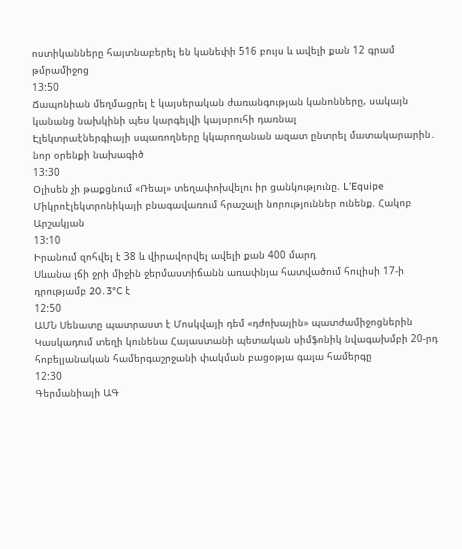ոստիկանները հայտնաբերել են կանեփի 516 բույս և ավելի քան 12 գրամ թմրամիջոց
13:50
Ճապոնիան մեղմացրել է կայսերական ժառանգության կանոնները, սակայն կանանց նախկինի պես կարգելվի կայսրուհի դառնալ
Էլեկտրաէներգիայի սպառողները կկարողանան ազատ ընտրել մատակարարին․ նոր օրենքի նախագիծ
13:30
Օլիսեն չի թաքցնում «Ռեալ» տեղափոխվելու իր ցանկությունը. L’Equipe
Միկրոէլեկտրոնիկայի բնագավառում հրաշալի նորություններ ունենք. Հակոբ Արշակյան
13:10
Իրանում զոհվել է 38 և վիրավորվել ավելի քան 400 մարդ
Սևանա լճի ջրի միջին ջերմաստիճանն առափնյա հատվածում հուլիսի 17-ի դրությամբ 20․3°C է
12:50
ԱՄՆ Սենատը պատրաստ է Մոսկվայի դեմ «դժոխային» պատժամիջոցներին
Կասկադում տեղի կունենա Հայաստանի պետական սիմֆոնիկ նվագախմբի 20-րդ հոբելյանական համերգաշրջանի փակման բացօթյա գալա համերգը
12:30
Գերմանիայի ԱԳ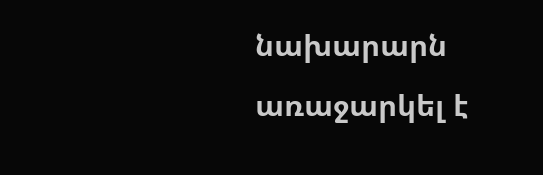նախարարն առաջարկել է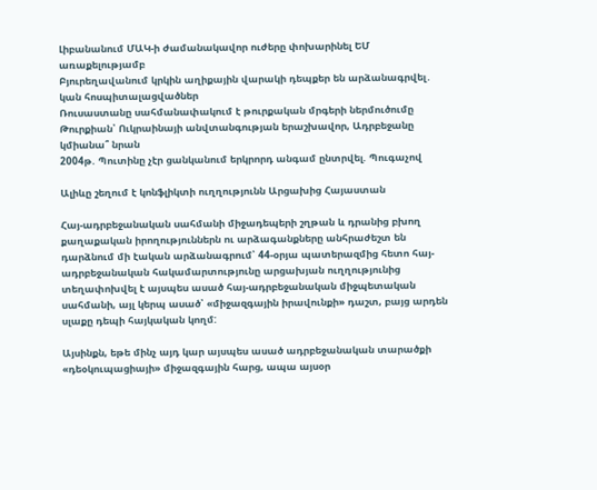Լիբանանում ՄԱԿ-ի ժամանակավոր ուժերը փոխարինել ԵՄ առաքելությամբ
Բյուրեղավանում կրկին աղիքային վարակի դեպքեր են արձանագրվել․ կան հոսպիտալացվածներ
Ռուսաստանը սահմանափակում է թուրքական մրգերի ներմուծումը
Թուրքիան՝ Ուկրաինայի անվտանգության երաշխավոր, Ադրբեջանը կմիանա՞ նրան
2004թ. Պուտինը չէր ցանկանում երկրորդ անգամ ընտրվել. Պուգաչով

Ալիևը շեղում է կոնֆլիկտի ուղղությունն Արցախից Հայաստան

Հայ-ադրբեջանական սահմանի միջադեպերի շղթան և դրանից բխող քաղաքական իրողություններն ու արձագանքները անհրաժեշտ են դարձնում մի էական արձանագրում՝ 44-օրյա պատերազմից հետո հայ-ադրբեջանական հակամարտությունը արցախյան ուղղությունից տեղափոխվել է այսպես ասած հայ-ադրբեջանական միջպետական սահմանի, այլ կերպ ասած՝ «միջազգային իրավունքի» դաշտ, բայց արդեն սլաքը դեպի հայկական կողմ:

Այսինքն, եթե մինչ այդ կար այսպես ասած ադրբեջանական տարածքի «դեօկուպացիայի» միջազգային հարց, ապա այսօր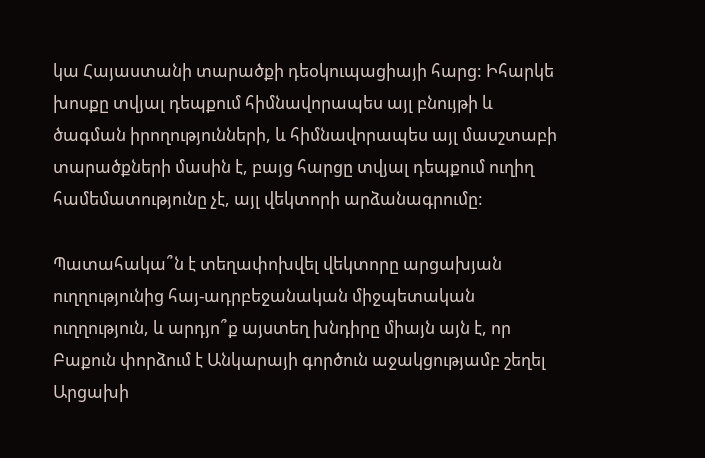կա Հայաստանի տարածքի դեօկուպացիայի հարց: Իհարկե խոսքը տվյալ դեպքում հիմնավորապես այլ բնույթի և ծագման իրողությունների, և հիմնավորապես այլ մասշտաբի տարածքների մասին է, բայց հարցը տվյալ դեպքում ուղիղ համեմատությունը չէ, այլ վեկտորի արձանագրումը:

Պատահակա՞ն է տեղափոխվել վեկտորը արցախյան ուղղությունից հայ-ադրբեջանական միջպետական ուղղություն, և արդյո՞ք այստեղ խնդիրը միայն այն է, որ Բաքուն փորձում է Անկարայի գործուն աջակցությամբ շեղել Արցախի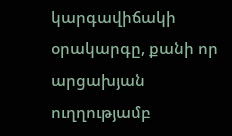կարգավիճակի օրակարգը, քանի որ արցախյան ուղղությամբ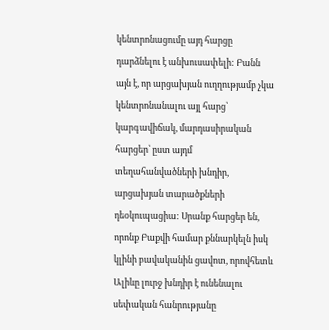կենտրոնացումը այդ հարցը դարձնելու է անխուսափելի: Բանն այն է, որ արցախյան ուղղությամբ չկա կենտրոնանալու այլ հարց՝ կարգավիճակ, մարդասիրական հարցեր՝ ըստ այդմ տեղահանվածների խնդիր, արցախյան տարածքների դեօկուպացիա: Սրանք հարցեր են, որոնք Բաքվի համար քննարկելն իսկ կլինի բավականին ցավոտ, որովհետև Ալիևը լուրջ խնդիր է ունենալու սեփական հանրությանը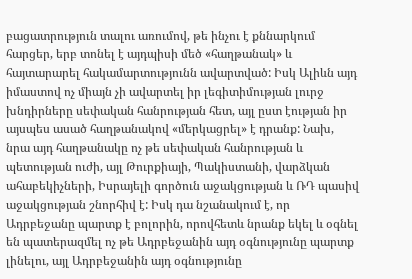բացատրություն տալու առումով, թե ինչու է քննարկում հարցեր, երբ տոնել է այդպիսի մեծ «հաղթանակ» և հայտարարել հակամարտությունն ավարտված: Իսկ Ալիևն այդ իմաստով ոչ միայն չի ավարտել իր լեգիտիմության լուրջ խնդիրները սեփական հանրության հետ, այլ ըստ էության իր այսպես ասած հաղթանակով «մերկացրել» է դրանք: Նախ, նրա այդ հաղթանակը ոչ թե սեփական հանրության և պետության ուժի, այլ Թուրքիայի, Պակիստանի, վարձկան ահաբեկիչների, Իսրայելի գործուն աջակցության և ՌԴ պասիվ աջակցության շնորհիվ է: Իսկ դա նշանակում է, որ Ադրբեջանը պարտք է բոլորին, որովհետև նրանք եկել և օգնել են պատերազմել ոչ թե Ադրբեջանին այդ օգնությունը պարտք լինելու, այլ Ադրբեջանին այդ օգնությունը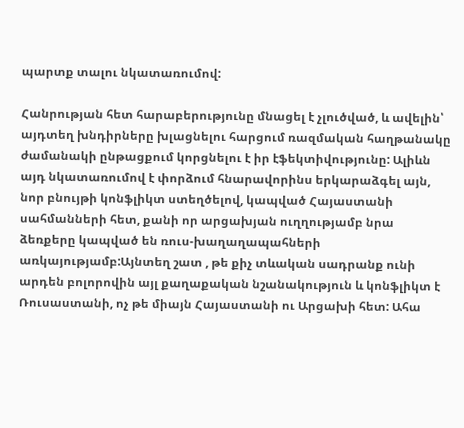պարտք տալու նկատառումով:

Հանրության հետ հարաբերությունը մնացել է չլուծված, և ավելին՝ այդտեղ խնդիրները խլացնելու հարցում ռազմական հաղթանակը ժամանակի ընթացքում կորցնելու է իր էֆեկտիվությունը: Ալիևն այդ նկատառումով է փորձում հնարավորինս երկարաձգել այն, նոր բնույթի կոնֆլիկտ ստեղծելով, կապված Հայաստանի սահմանների հետ, քանի որ արցախյան ուղղությամբ նրա ձեռքերը կապված են ռուս-խաղաղապահների առկայությամբ:Այնտեղ շատ , թե քիչ տևական սադրանք ունի արդեն բոլորովին այլ քաղաքական նշանակություն և կոնֆլիկտ է Ռուսաստանի, ոչ թե միայն Հայաստանի ու Արցախի հետ: Ահա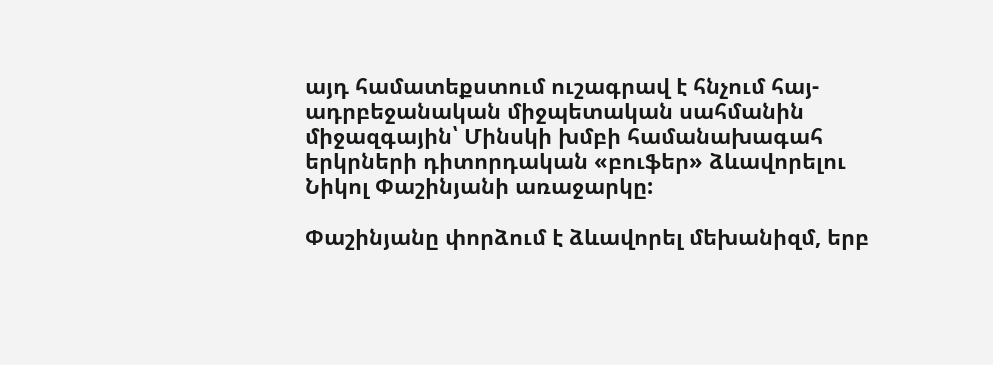այդ համատեքստում ուշագրավ է հնչում հայ-ադրբեջանական միջպետական սահմանին միջազգային՝ Մինսկի խմբի համանախագահ երկրների դիտորդական «բուֆեր» ձևավորելու Նիկոլ Փաշինյանի առաջարկը:

Փաշինյանը փորձում է ձևավորել մեխանիզմ, երբ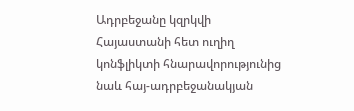Ադրբեջանը կզրկվի Հայաստանի հետ ուղիղ կոնֆլիկտի հնարավորությունից նաև հայ-ադրբեջանակյան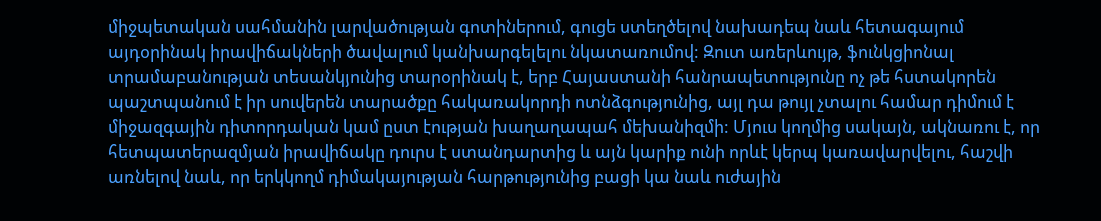միջպետական սահմանին լարվածության գոտիներում, գուցե ստեղծելով նախադեպ նաև հետագայում այդօրինակ իրավիճակների ծավալում կանխարգելելու նկատառումով: Զուտ առերևույթ, ֆունկցիոնալ տրամաբանության տեսանկյունից տարօրինակ է, երբ Հայաստանի հանրապետությունը ոչ թե հստակորեն պաշտպանում է իր սուվերեն տարածքը հակառակորդի ոտնձգությունից, այլ դա թույլ չտալու համար դիմում է միջազգային դիտորդական կամ ըստ էության խաղաղապահ մեխանիզմի: Մյուս կողմից սակայն, ակնառու է, որ հետպատերազմյան իրավիճակը դուրս է ստանդարտից և այն կարիք ունի որևէ կերպ կառավարվելու, հաշվի առնելով նաև, որ երկկողմ դիմակայության հարթությունից բացի կա նաև ուժային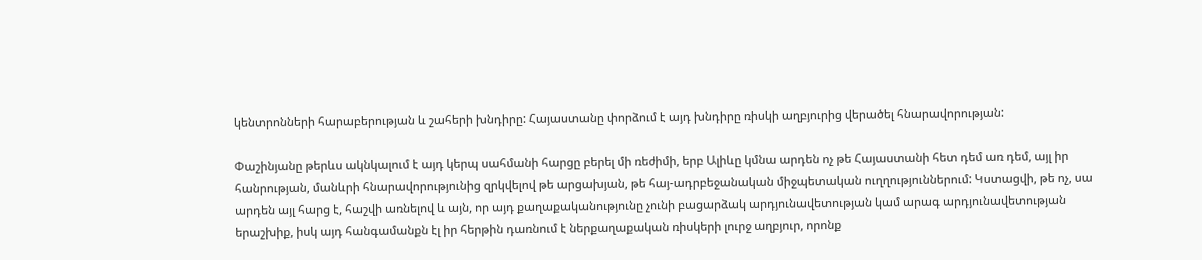կենտրոնների հարաբերության և շահերի խնդիրը: Հայաստանը փորձում է այդ խնդիրը ռիսկի աղբյուրից վերածել հնարավորության:

Փաշինյանը թերևս ակնկալում է այդ կերպ սահմանի հարցը բերել մի ռեժիմի, երբ Ալիևը կմնա արդեն ոչ թե Հայաստանի հետ դեմ առ դեմ, այլ իր հանրության, մանևրի հնարավորությունից զրկվելով թե արցախյան, թե հայ-ադրբեջանական միջպետական ուղղություններում: Կստացվի, թե ոչ, սա արդեն այլ հարց է, հաշվի առնելով և այն, որ այդ քաղաքականությունը չունի բացարձակ արդյունավետության կամ արագ արդյունավետության երաշխիք, իսկ այդ հանգամանքն էլ իր հերթին դառնում է ներքաղաքական ռիսկերի լուրջ աղբյուր, որոնք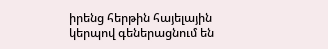իրենց հերթին հայելային կերպով գեներացնում են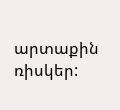արտաքին ռիսկեր: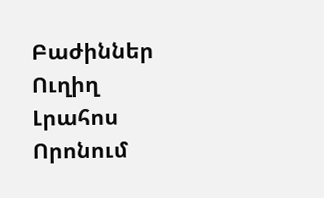Բաժիններ
Ուղիղ
Լրահոս
Որոնում